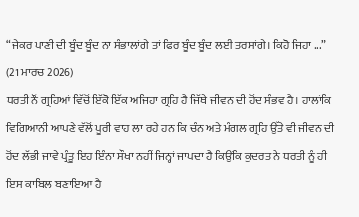“ਜੇਕਰ ਪਾਣੀ ਦੀ ਬੂੰਦ ਬੂੰਦ ਨਾ ਸੰਭਾਲਾਂਗੇ ਤਾਂ ਫਿਰ ਬੂੰਦ ਬੂੰਦ ਲਈ ਤਰਸਾਂਗੇ। ਕਿਹੋ ਜਿਹਾ ...”
(21 ਮਾਰਚ 2026)
ਧਰਤੀ ਨੌਂ ਗ੍ਰਹਿਆਂ ਵਿੱਚੋਂ ਇੱਕੋ ਇੱਕ ਅਜਿਹਾ ਗ੍ਰਹਿ ਹੈ ਜਿੱਥੇ ਜੀਵਨ ਦੀ ਹੋਂਦ ਸੰਭਵ ਹੈ। ਹਾਲਾਂਕਿ ਵਿਗਿਆਨੀ ਆਪਣੇ ਵੱਲੋਂ ਪੂਰੀ ਵਾਹ ਲਾ ਰਹੇ ਹਨ ਕਿ ਚੰਨ ਅਤੇ ਮੰਗਲ ਗ੍ਰਹਿ ਉੱਤੇ ਵੀ ਜੀਵਨ ਦੀ ਹੋਂਦ ਲੱਭੀ ਜਾਵੇ ਪ੍ਰੰਤੂ ਇਹ ਇੰਨਾ ਸੌਖਾ ਨਹੀਂ ਜਿਨ੍ਹਾਂ ਜਾਪਦਾ ਹੈ ਕਿਉਂਕਿ ਕੁਦਰਤ ਨੇ ਧਰਤੀ ਨੂੰ ਹੀ ਇਸ ਕਾਬਿਲ ਬਣਾਇਆ ਹੈ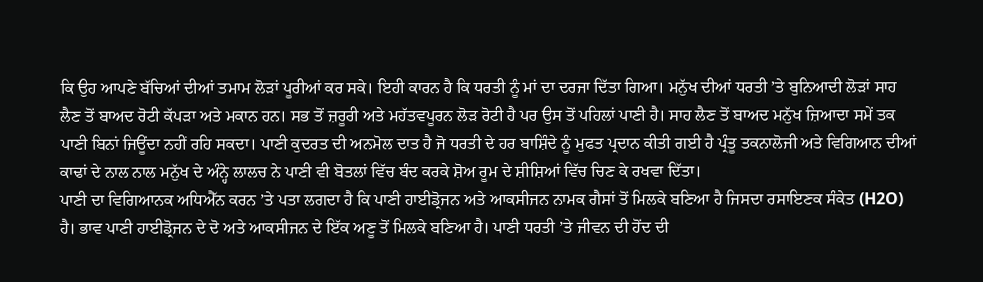ਕਿ ਉਹ ਆਪਣੇ ਬੱਚਿਆਂ ਦੀਆਂ ਤਮਾਮ ਲੋੜਾਂ ਪੂਰੀਆਂ ਕਰ ਸਕੇ। ਇਹੀ ਕਾਰਨ ਹੈ ਕਿ ਧਰਤੀ ਨੂੰ ਮਾਂ ਦਾ ਦਰਜਾ ਦਿੱਤਾ ਗਿਆ। ਮਨੁੱਖ ਦੀਆਂ ਧਰਤੀ ’ਤੇ ਬੁਨਿਆਦੀ ਲੋੜਾਂ ਸਾਹ ਲੈਣ ਤੋਂ ਬਾਅਦ ਰੋਟੀ ਕੱਪੜਾ ਅਤੇ ਮਕਾਨ ਹਨ। ਸਭ ਤੋਂ ਜ਼ਰੂਰੀ ਅਤੇ ਮਹੱਤਵਪੂਰਨ ਲੋੜ ਰੋਟੀ ਹੈ ਪਰ ਉਸ ਤੋਂ ਪਹਿਲਾਂ ਪਾਣੀ ਹੈ। ਸਾਹ ਲੈਣ ਤੋਂ ਬਾਅਦ ਮਨੁੱਖ ਜ਼ਿਆਦਾ ਸਮੇਂ ਤਕ ਪਾਣੀ ਬਿਨਾਂ ਜਿਊਂਦਾ ਨਹੀਂ ਰਹਿ ਸਕਦਾ। ਪਾਣੀ ਕੁਦਰਤ ਦੀ ਅਨਮੋਲ ਦਾਤ ਹੈ ਜੋ ਧਰਤੀ ਦੇ ਹਰ ਬਾਸ਼ਿੰਦੇ ਨੂੰ ਮੁਫਤ ਪ੍ਰਦਾਨ ਕੀਤੀ ਗਈ ਹੈ ਪ੍ਰੰਤੂ ਤਕਨਾਲੋਜੀ ਅਤੇ ਵਿਗਿਆਨ ਦੀਆਂ ਕਾਢਾਂ ਦੇ ਨਾਲ ਨਾਲ ਮਨੁੱਖ ਦੇ ਅੰਨ੍ਹੇ ਲਾਲਚ ਨੇ ਪਾਣੀ ਵੀ ਬੋਤਲਾਂ ਵਿੱਚ ਬੰਦ ਕਰਕੇ ਸ਼ੋਅ ਰੂਮ ਦੇ ਸ਼ੀਸ਼ਿਆਂ ਵਿੱਚ ਚਿਣ ਕੇ ਰਖਵਾ ਦਿੱਤਾ।
ਪਾਣੀ ਦਾ ਵਿਗਿਆਨਕ ਅਧਿਐੱਨ ਕਰਨ ’ਤੇ ਪਤਾ ਲਗਦਾ ਹੈ ਕਿ ਪਾਣੀ ਹਾਈਡ੍ਰੋਜਨ ਅਤੇ ਆਕਸੀਜਨ ਨਾਮਕ ਗੈਸਾਂ ਤੋਂ ਮਿਲਕੇ ਬਣਿਆ ਹੈ ਜਿਸਦਾ ਰਸਾਇਣਕ ਸੰਕੇਤ (H2O) ਹੈ। ਭਾਵ ਪਾਣੀ ਹਾਈਡ੍ਰੋਜਨ ਦੇ ਦੋ ਅਤੇ ਆਕਸੀਜਨ ਦੇ ਇੱਕ ਅਣੂ ਤੋਂ ਮਿਲਕੇ ਬਣਿਆ ਹੈ। ਪਾਣੀ ਧਰਤੀ ’ਤੇ ਜੀਵਨ ਦੀ ਹੋਂਦ ਦੀ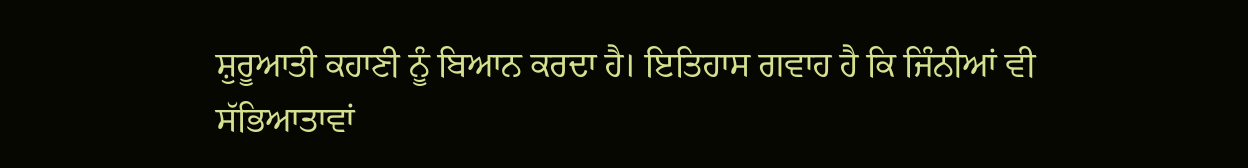ਸ਼ੁਰੂਆਤੀ ਕਹਾਣੀ ਨੂੰ ਬਿਆਨ ਕਰਦਾ ਹੈ। ਇਤਿਹਾਸ ਗਵਾਹ ਹੈ ਕਿ ਜਿੰਨੀਆਂ ਵੀ ਸੱਭਿਆਤਾਵਾਂ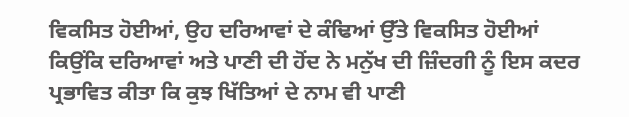ਵਿਕਸਿਤ ਹੋਈਆਂ, ਉਹ ਦਰਿਆਵਾਂ ਦੇ ਕੰਢਿਆਂ ਉੱਤੇ ਵਿਕਸਿਤ ਹੋਈਆਂ ਕਿਉਂਕਿ ਦਰਿਆਵਾਂ ਅਤੇ ਪਾਣੀ ਦੀ ਹੋਂਦ ਨੇ ਮਨੁੱਖ ਦੀ ਜ਼ਿੰਦਗੀ ਨੂੰ ਇਸ ਕਦਰ ਪ੍ਰਭਾਵਿਤ ਕੀਤਾ ਕਿ ਕੁਝ ਖਿੱਤਿਆਂ ਦੇ ਨਾਮ ਵੀ ਪਾਣੀ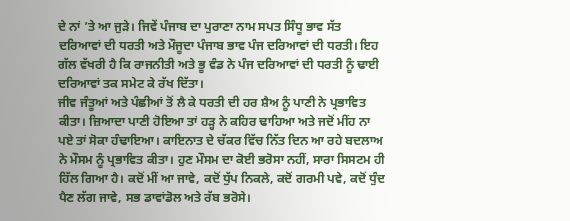ਦੇ ਨਾਂ ’ਤੇ ਆ ਜੁੜੇ। ਜਿਵੇਂ ਪੰਜਾਬ ਦਾ ਪੁਰਾਣਾ ਨਾਮ ਸਪਤ ਸਿੰਧੂ ਭਾਵ ਸੱਤ ਦਰਿਆਵਾਂ ਦੀ ਧਰਤੀ ਅਤੇ ਮੌਜੂਦਾ ਪੰਜਾਬ ਭਾਵ ਪੰਜ ਦਰਿਆਵਾਂ ਦੀ ਧਰਤੀ। ਇਹ ਗੱਲ ਵੱਖਰੀ ਹੈ ਕਿ ਰਾਜਨੀਤੀ ਅਤੇ ਭੂ ਵੰਡ ਨੇ ਪੰਜ ਦਰਿਆਵਾਂ ਦੀ ਧਰਤੀ ਨੂੰ ਢਾਈ ਦਰਿਆਵਾਂ ਤਕ ਸਮੇਟ ਕੇ ਰੱਖ ਦਿੱਤਾ।
ਜੀਵ ਜੰਤੂਆਂ ਅਤੇ ਪੰਛੀਆਂ ਤੋਂ ਲੈ ਕੇ ਧਰਤੀ ਦੀ ਹਰ ਸ਼ੈਅ ਨੂੰ ਪਾਣੀ ਨੇ ਪ੍ਰਭਾਵਿਤ ਕੀਤਾ। ਜ਼ਿਆਦਾ ਪਾਣੀ ਹੋਇਆ ਤਾਂ ਹੜ੍ਹ ਨੇ ਕਹਿਰ ਢਾਹਿਆ ਅਤੇ ਜਦੋਂ ਮੀਂਹ ਨਾ ਪਏ ਤਾਂ ਸੋਕਾ ਹੰਢਾਇਆ। ਕਾਇਨਾਤ ਦੇ ਚੱਕਰ ਵਿੱਚ ਨਿੱਤ ਦਿਨ ਆ ਰਹੇ ਬਦਲਾਅ ਨੇ ਮੌਸਮ ਨੂੰ ਪ੍ਰਭਾਵਿਤ ਕੀਤਾ। ਹੁਣ ਮੌਸਮ ਦਾ ਕੋਈ ਭਰੋਸਾ ਨਹੀਂ, ਸਾਰਾ ਸਿਸਟਮ ਹੀ ਹਿੱਲ ਗਿਆ ਹੈ। ਕਦੋਂ ਮੀਂ ਆ ਜਾਵੇ, ਕਦੋਂ ਧੁੱਪ ਨਿਕਲੇ, ਕਦੋਂ ਗਰਮੀ ਪਵੇ, ਕਦੋਂ ਧੁੰਦ ਪੈਣ ਲੱਗ ਜਾਵੇ, ਸਭ ਡਾਵਾਂਡੋਲ ਅਤੇ ਰੱਬ ਭਰੋਸੇ।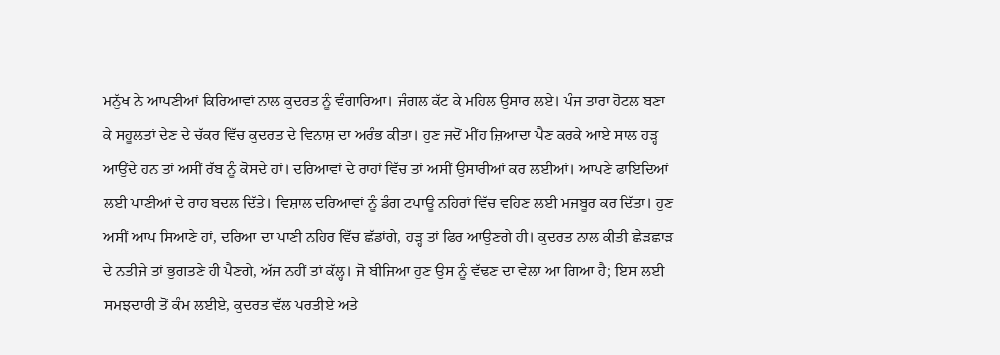ਮਨੁੱਖ ਨੇ ਆਪਣੀਆਂ ਕਿਰਿਆਵਾਂ ਨਾਲ ਕੁਦਰਤ ਨੂੰ ਵੰਗਾਰਿਆ। ਜੰਗਲ ਕੱਟ ਕੇ ਮਹਿਲ ਉਸਾਰ ਲਏ। ਪੰਜ ਤਾਰਾ ਹੋਟਲ ਬਣਾ ਕੇ ਸਹੂਲਤਾਂ ਦੇਣ ਦੇ ਚੱਕਰ ਵਿੱਚ ਕੁਦਰਤ ਦੇ ਵਿਨਾਸ਼ ਦਾ ਅਰੰਭ ਕੀਤਾ। ਹੁਣ ਜਦੋਂ ਮੀਂਹ ਜ਼ਿਆਦਾ ਪੈਣ ਕਰਕੇ ਆਏ ਸਾਲ ਹੜ੍ਹ ਆਉਂਦੇ ਹਨ ਤਾਂ ਅਸੀਂ ਰੱਬ ਨੂੰ ਕੋਸਦੇ ਹਾਂ। ਦਰਿਆਵਾਂ ਦੇ ਰਾਹਾਂ ਵਿੱਚ ਤਾਂ ਅਸੀਂ ਉਸਾਰੀਆਂ ਕਰ ਲਈਆਂ। ਆਪਣੇ ਫਾਇਦਿਆਂ ਲਈ ਪਾਣੀਆਂ ਦੇ ਰਾਹ ਬਦਲ ਦਿੱਤੇ। ਵਿਸ਼ਾਲ ਦਰਿਆਵਾਂ ਨੂੰ ਡੰਗ ਟਪਾਊ ਨਹਿਰਾਂ ਵਿੱਚ ਵਹਿਣ ਲਈ ਮਜਬੂਰ ਕਰ ਦਿੱਤਾ। ਹੁਣ ਅਸੀਂ ਆਪ ਸਿਆਣੇ ਹਾਂ, ਦਰਿਆ ਦਾ ਪਾਣੀ ਨਹਿਰ ਵਿੱਚ ਛੱਡਾਂਗੇ, ਹੜ੍ਹ ਤਾਂ ਫਿਰ ਆਉਣਗੇ ਹੀ। ਕੁਦਰਤ ਨਾਲ ਕੀਤੀ ਛੇੜਛਾੜ ਦੇ ਨਤੀਜੇ ਤਾਂ ਭੁਗਤਣੇ ਹੀ ਪੈਣਗੇ, ਅੱਜ ਨਹੀਂ ਤਾਂ ਕੱਲ੍ਹ। ਜੋ ਬੀਜਿਆ ਹੁਣ ਉਸ ਨੂੰ ਵੱਢਣ ਦਾ ਵੇਲਾ ਆ ਗਿਆ ਹੈ; ਇਸ ਲਈ ਸਮਝਦਾਰੀ ਤੋਂ ਕੰਮ ਲਈਏ, ਕੁਦਰਤ ਵੱਲ ਪਰਤੀਏ ਅਤੇ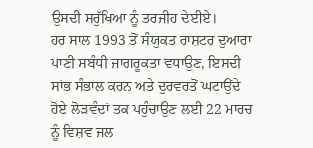ਉਸਦੀ ਸਰੁੱਖਿਆ ਨੂੰ ਤਰਜੀਹ ਦੇਈਏ।
ਹਰ ਸਾਲ 1993 ਤੋਂ ਸੰਯੁਕਤ ਰਾਸ਼ਟਰ ਦੁਆਰਾ ਪਾਣੀ ਸਬੰਧੀ ਜਾਗਰੂਕਤਾ ਵਧਾਉਣ, ਇਸਦੀ ਸਾਂਭ ਸੰਭਾਲ ਕਰਨ ਅਤੇ ਦੁਰਵਰਤੋਂ ਘਟਾਉਂਦੇ ਹੋਏ ਲੋੜਵੰਦਾਂ ਤਕ ਪਹੁੰਚਾਉਣ ਲਈ 22 ਮਾਰਚ ਨੂੰ ਵਿਸ਼ਵ ਜਲ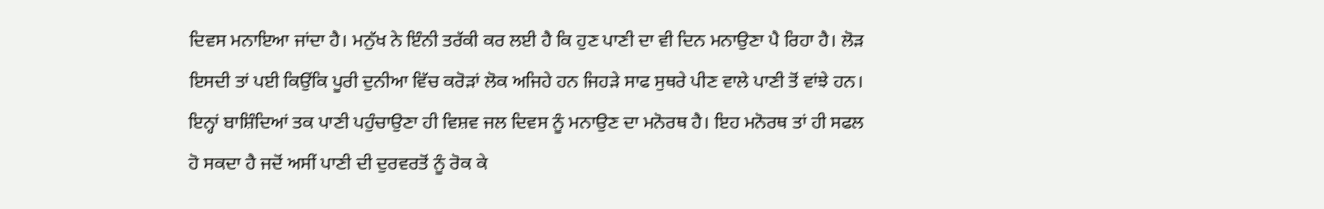ਦਿਵਸ ਮਨਾਇਆ ਜਾਂਦਾ ਹੈ। ਮਨੁੱਖ ਨੇ ਇੰਨੀ ਤਰੱਕੀ ਕਰ ਲਈ ਹੈ ਕਿ ਹੁਣ ਪਾਣੀ ਦਾ ਵੀ ਦਿਨ ਮਨਾਉਣਾ ਪੈ ਰਿਹਾ ਹੈ। ਲੋੜ ਇਸਦੀ ਤਾਂ ਪਈ ਕਿਉਂਕਿ ਪੂਰੀ ਦੁਨੀਆ ਵਿੱਚ ਕਰੋੜਾਂ ਲੋਕ ਅਜਿਹੇ ਹਨ ਜਿਹੜੇ ਸਾਫ ਸੁਥਰੇ ਪੀਣ ਵਾਲੇ ਪਾਣੀ ਤੋਂ ਵਾਂਝੇ ਹਨ। ਇਨ੍ਹਾਂ ਬਾਸ਼ਿੰਦਿਆਂ ਤਕ ਪਾਣੀ ਪਹੁੰਚਾਉਣਾ ਹੀ ਵਿਸ਼ਵ ਜਲ ਦਿਵਸ ਨੂੰ ਮਨਾਉਣ ਦਾ ਮਨੋਰਥ ਹੈ। ਇਹ ਮਨੋਰਥ ਤਾਂ ਹੀ ਸਫਲ ਹੋ ਸਕਦਾ ਹੈ ਜਦੋਂ ਅਸੀਂ ਪਾਣੀ ਦੀ ਦੁਰਵਰਤੋਂ ਨੂੰ ਰੋਕ ਕੇ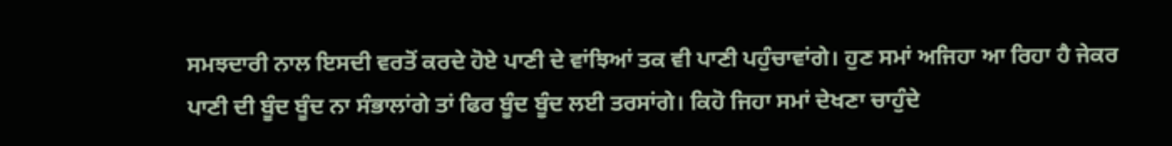ਸਮਝਦਾਰੀ ਨਾਲ ਇਸਦੀ ਵਰਤੋਂ ਕਰਦੇ ਹੋਏ ਪਾਣੀ ਦੇ ਵਾਂਝਿਆਂ ਤਕ ਵੀ ਪਾਣੀ ਪਹੁੰਚਾਵਾਂਗੇ। ਹੁਣ ਸਮਾਂ ਅਜਿਹਾ ਆ ਰਿਹਾ ਹੈ ਜੇਕਰ ਪਾਣੀ ਦੀ ਬੂੰਦ ਬੂੰਦ ਨਾ ਸੰਭਾਲਾਂਗੇ ਤਾਂ ਫਿਰ ਬੂੰਦ ਬੂੰਦ ਲਈ ਤਰਸਾਂਗੇ। ਕਿਹੋ ਜਿਹਾ ਸਮਾਂ ਦੇਖਣਾ ਚਾਹੁੰਦੇ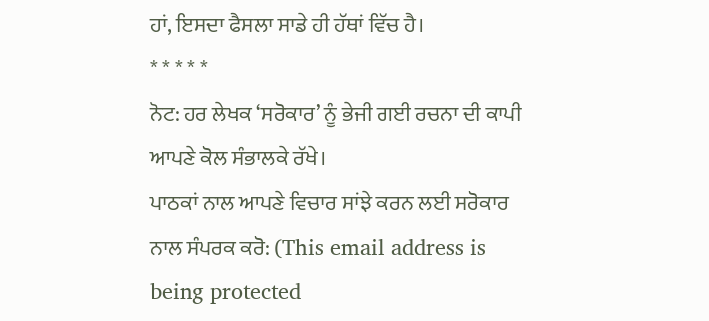ਹਾਂ, ਇਸਦਾ ਫੈਸਲਾ ਸਾਡੇ ਹੀ ਹੱਥਾਂ ਵਿੱਚ ਹੈ।
* * * * *
ਨੋਟ: ਹਰ ਲੇਖਕ ‘ਸਰੋਕਾਰ’ ਨੂੰ ਭੇਜੀ ਗਈ ਰਚਨਾ ਦੀ ਕਾਪੀ ਆਪਣੇ ਕੋਲ ਸੰਭਾਲਕੇ ਰੱਖੇ।
ਪਾਠਕਾਂ ਨਾਲ ਆਪਣੇ ਵਿਚਾਰ ਸਾਂਝੇ ਕਰਨ ਲਈ ਸਰੋਕਾਰ ਨਾਲ ਸੰਪਰਕ ਕਰੋ: (This email address is being protected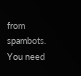from spambots. You need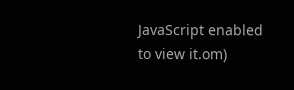JavaScript enabled to view it.om)